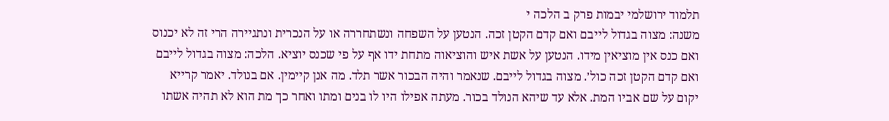תלמוד ירושלמי יבמות פרק ב הלכה י
משנה: מצוה בגדול לייבם ואם קדם הקטן זכה. הנטען על השפחה ונשתחררה או על הנכרית ונתגיירה הרי זה לא יכנוס ואם כנס אין מוציאין מידו. הנטען על אשת איש והוציאוה מתחת ידו אף על פי שכנס יוציא. הלכה: מצוה בגדול לייבם ואם קדם הקטן זכה כול׳. מצוה בגדול לייבם. שנאמר והיה הבכור אשר תלד. מה אנן קיימין. אם בנולד. יאמר קרייא יקום על שם אביו המת. אלא עד שיהא הנולד בכור. מעתה אפילו היו לו בנים ומתו ואחר כך מת הוא לא תהיה אשתו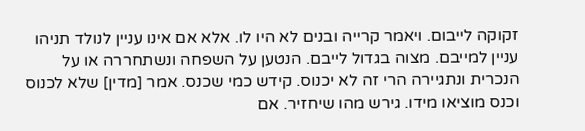זקוקה לייבום. ויאמר קרייה ובנים לא היו לו. אלא אם אינו עניין לנולד תניהו עניין למייבם. מצוה בגדול לייבם. הנטען על השפחה ונשתחררה או על הנכרית ונתגיירה הרי זה לא יכנוס. קידש כמי שכנס. אמר [מדין] שלא לכנוס וכנס מוציאו מידו. גירש מהו שיחזיר. אם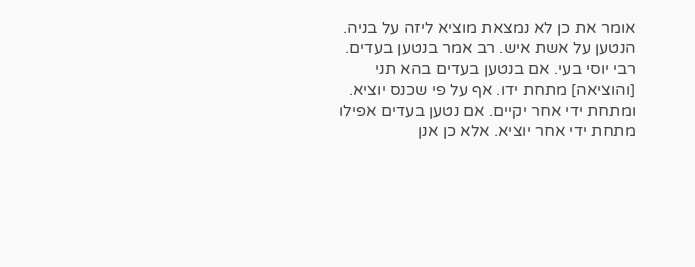אומר את כן לא נמצאת מוציא ליזה על בניה. הנטען על אשת איש. רב אמר בנטען בעדים. רבי יוסי בעי. אם בנטען בעדים בהא תני [והוציאה] מתחת ידו. אף על פי שכנס יוציא. ומתחת ידי אחר יקיים. אם נטען בעדים אפילו מתחת ידי אחר יוציא. אלא כן אנן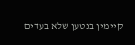קיימין בנטען שלא בעדים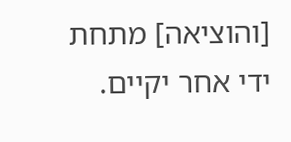[והוציאה] מתחת ידי אחר יקיים.